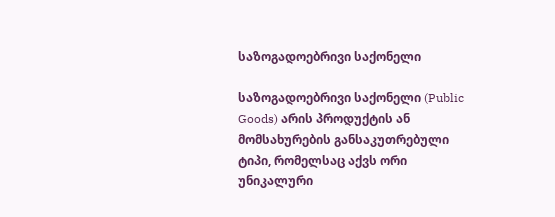საზოგადოებრივი საქონელი

საზოგადოებრივი საქონელი (Public Goods) არის პროდუქტის ან მომსახურების განსაკუთრებული ტიპი, რომელსაც აქვს ორი უნიკალური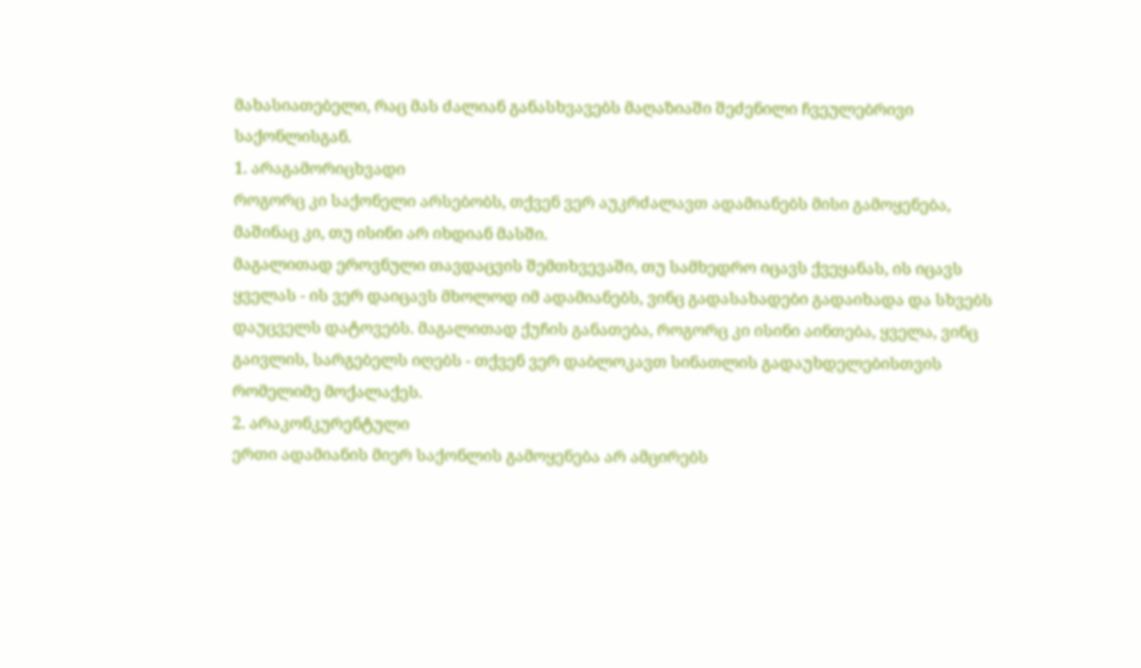მახასიათებელი, რაც მას ძალიან განასხვავებს მაღაზიაში შეძენილი ჩვეულებრივი საქონლისგან.
1. არაგამორიცხვადი
როგორც კი საქონელი არსებობს, თქვენ ვერ აუკრძალავთ ადამიანებს მისი გამოყენება, მაშინაც კი, თუ ისინი არ იხდიან მასში.
მაგალითად ეროვნული თავდაცვის შემთხვევაში, თუ სამხედრო იცავს ქვეყანას, ის იცავს ყველას - ის ვერ დაიცავს მხოლოდ იმ ადამიანებს, ვინც გადასახადები გადაიხადა და სხვებს დაუცველს დატოვებს. მაგალითად ქუჩის განათება, როგორც კი ისინი აინთება, ყველა, ვინც გაივლის, სარგებელს იღებს - თქვენ ვერ დაბლოკავთ სინათლის გადაუხდელებისთვის რომელიმე მოქალაქეს.
2. არაკონკურენტული
ერთი ადამიანის მიერ საქონლის გამოყენება არ ამცირებს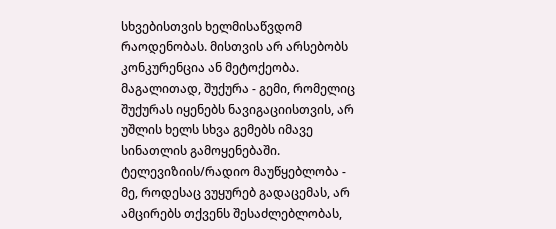სხვებისთვის ხელმისაწვდომ რაოდენობას. მისთვის არ არსებობს კონკურენცია ან მეტოქეობა.
მაგალითად, შუქურა - გემი, რომელიც შუქურას იყენებს ნავიგაციისთვის, არ უშლის ხელს სხვა გემებს იმავე სინათლის გამოყენებაში. ტელევიზიის/რადიო მაუწყებლობა - მე, როდესაც ვუყურებ გადაცემას, არ ამცირებს თქვენს შესაძლებლობას,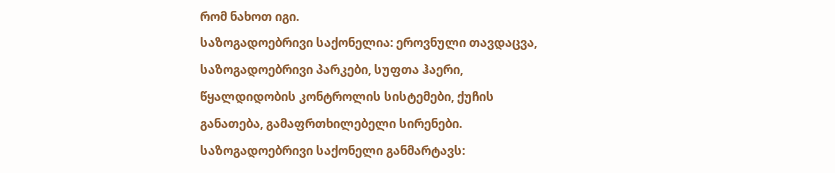რომ ნახოთ იგი.
საზოგადოებრივი საქონელია: ეროვნული თავდაცვა, საზოგადოებრივი პარკები, სუფთა ჰაერი, წყალდიდობის კონტროლის სისტემები, ქუჩის განათება, გამაფრთხილებელი სირენები.
საზოგადოებრივი საქონელი განმარტავს: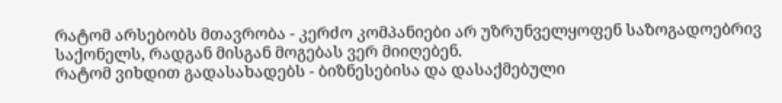რატომ არსებობს მთავრობა - კერძო კომპანიები არ უზრუნველყოფენ საზოგადოებრივ საქონელს, რადგან მისგან მოგებას ვერ მიიღებენ.
რატომ ვიხდით გადასახადებს - ბიზნესებისა და დასაქმებული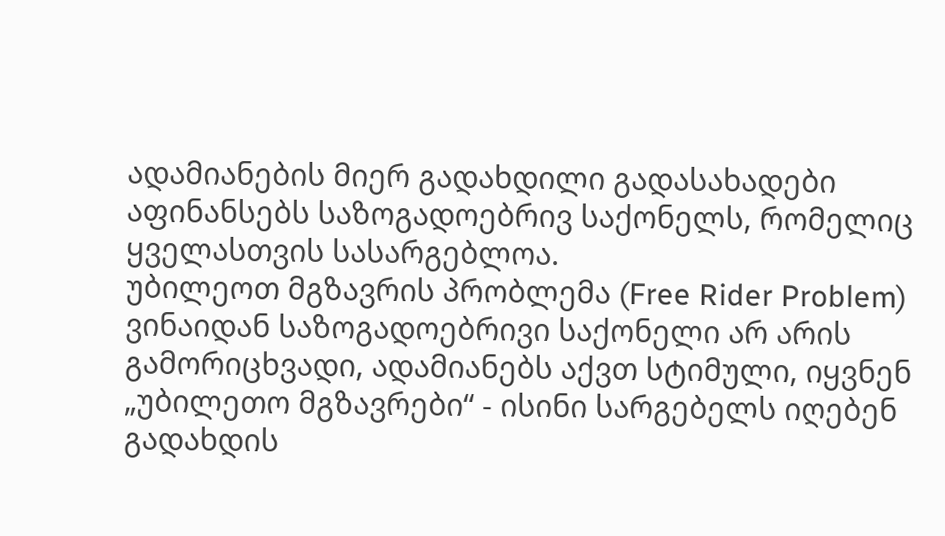ადამიანების მიერ გადახდილი გადასახადები აფინანსებს საზოგადოებრივ საქონელს, რომელიც ყველასთვის სასარგებლოა.
უბილეოთ მგზავრის პრობლემა (Free Rider Problem)
ვინაიდან საზოგადოებრივი საქონელი არ არის გამორიცხვადი, ადამიანებს აქვთ სტიმული, იყვნენ „უბილეთო მგზავრები“ - ისინი სარგებელს იღებენ გადახდის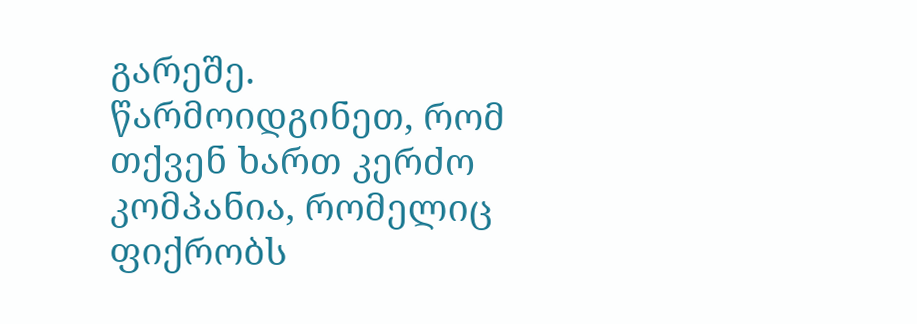გარეშე.
წარმოიდგინეთ, რომ თქვენ ხართ კერძო კომპანია, რომელიც ფიქრობს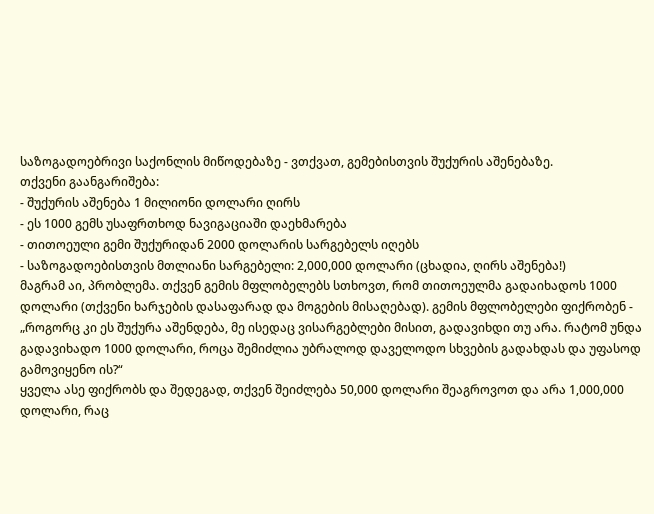საზოგადოებრივი საქონლის მიწოდებაზე - ვთქვათ, გემებისთვის შუქურის აშენებაზე.
თქვენი გაანგარიშება:
- შუქურის აშენება 1 მილიონი დოლარი ღირს
- ეს 1000 გემს უსაფრთხოდ ნავიგაციაში დაეხმარება
- თითოეული გემი შუქურიდან 2000 დოლარის სარგებელს იღებს
- საზოგადოებისთვის მთლიანი სარგებელი: 2,000,000 დოლარი (ცხადია, ღირს აშენება!)
მაგრამ აი, პრობლემა. თქვენ გემის მფლობელებს სთხოვთ, რომ თითოეულმა გადაიხადოს 1000 დოლარი (თქვენი ხარჯების დასაფარად და მოგების მისაღებად). გემის მფლობელები ფიქრობენ - „როგორც კი ეს შუქურა აშენდება, მე ისედაც ვისარგებლები მისით, გადავიხდი თუ არა. რატომ უნდა გადავიხადო 1000 დოლარი, როცა შემიძლია უბრალოდ დაველოდო სხვების გადახდას და უფასოდ გამოვიყენო ის?“
ყველა ასე ფიქრობს და შედეგად, თქვენ შეიძლება 50,000 დოლარი შეაგროვოთ და არა 1,000,000 დოლარი, რაც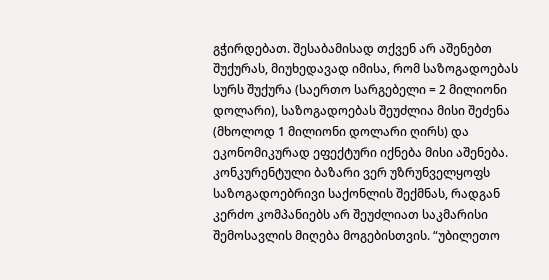გჭირდებათ. შესაბამისად თქვენ არ აშენებთ შუქურას, მიუხედავად იმისა, რომ საზოგადოებას სურს შუქურა (საერთო სარგებელი = 2 მილიონი დოლარი), საზოგადოებას შეუძლია მისი შეძენა (მხოლოდ 1 მილიონი დოლარი ღირს) და ეკონომიკურად ეფექტური იქნება მისი აშენება.
კონკურენტული ბაზარი ვერ უზრუნველყოფს საზოგადოებრივი საქონლის შექმნას, რადგან კერძო კომპანიებს არ შეუძლიათ საკმარისი შემოსავლის მიღება მოგებისთვის. “უბილეთო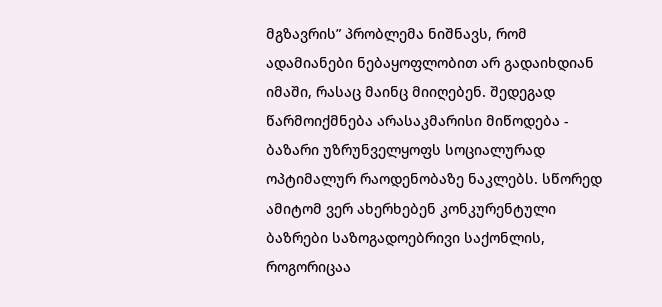მგზავრის” პრობლემა ნიშნავს, რომ ადამიანები ნებაყოფლობით არ გადაიხდიან იმაში, რასაც მაინც მიიღებენ. შედეგად წარმოიქმნება არასაკმარისი მიწოდება - ბაზარი უზრუნველყოფს სოციალურად ოპტიმალურ რაოდენობაზე ნაკლებს. სწორედ ამიტომ ვერ ახერხებენ კონკურენტული ბაზრები საზოგადოებრივი საქონლის, როგორიცაა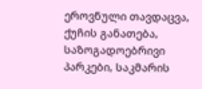ეროვნული თავდაცვა, ქუჩის განათება, საზოგადოებრივი პარკები, საკმარის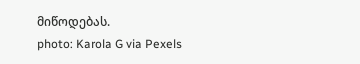მიწოდებას.
photo: Karola G via Pexels